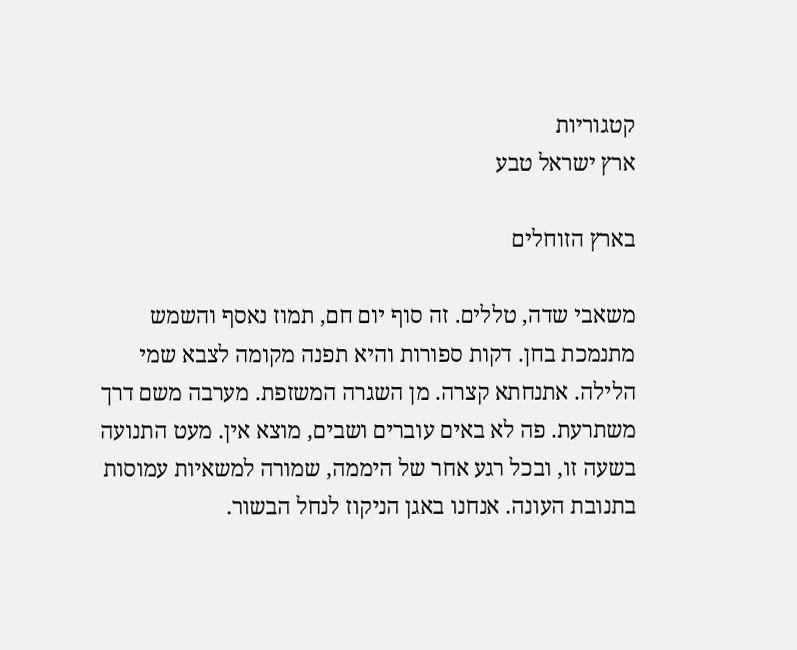קטגוריות
ארץ ישראל טבע

בארץ הזוחלים

משאבי שדה, טללים. זה סוף יום חם, תמוז נאסף והשמש מתנמכת בחן. דקות ספורות והיא תפנה מקומה לצבא שמי הלילה. אתנחתא קצרה. מן השגרה המשזפת. מערבה משם דרך משתרעת. פה לא באים עוברים ושבים, מוצא אין. מעט התנועה בשעה זו, ובכל רגע אחר של היממה, שמורה למשאיות עמוסות בתנובת העונה. אנחנו באגן הניקוז לנחל הבשור.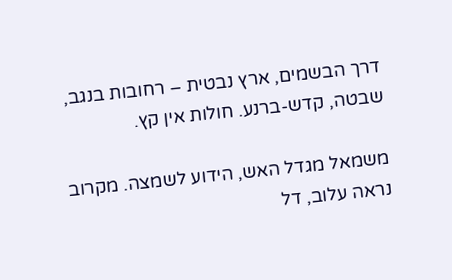דרך הבשמים, ארץ נבטית – רחובות בנגב, שבטה, קדש-ברנע. חולות אין קץ.

משמאל מגדל האש, הידוע לשמצה. מקרוב נראה עלוב, דל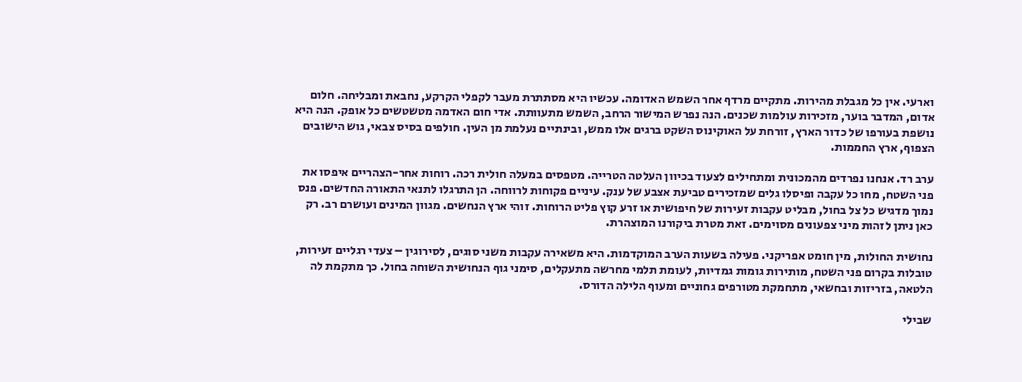וארעי. אין כל מגבלת מהירות. מתקיים מרדף אחר השמש האדומה. עכשיו היא מסתתרת מעבר לקפלי הקרקע, נחבאת ומבליחה. חלום אדום, המדבר בוער, מזכירות עולמות שכנים. הנה נפרש המישור הרחב, השמש מתעוותת. אדי חום האדמה מטשטשים כל אופק. הנה היא נושפת בעורפו של כדור הארץ, זורחת על האוקינוס השקט ברגים אלו ממש, ובינתיים נעלמת מן העין. חולפים בסיס צבאי, גוש הישובים הצפוף, ארץ החממות.

ערב רד. אנחנו נפרדים מהמכונית ומתחילים לצעוד בכיוון העלטה הטרייה. מטפסים במעלה חולית רכה. רוחות אחר-הצהריים איפסו את פני השטח, מחו כל עקבה ופיסלו גלים שמזכירים טביעת אצבע של ענק. עיניים פקוחות לרווחה. הן התרגלו לתנאי התאורה החדשים. פנס נמוך מדגיש כל צל בחול, מבליט עקבות זעירות של חיפושית או זרע קוץ פליט הרוחות. זוהי ארץ הנחשים. מגוון המינים ועושרם רב. רק כאן ניתן לזהות מיני צפעונים מסוימים. זאת מטרת ביקורנו המוצהרת.

נחושית החולות, מין חומט אפריקני. פעילה בשעות הערב המוקדמות. היא משאירה עקבות משני סוגים, לסירוגין – צעדי רגליים זעירות, טובלות בקרום פני השטח, מותירות גומות גמדיות, לעומת תלמי מחרשה מתעקלים, סימני גוף הנחושית השוחה בחול. כך מתקמת לה הלטאה, בזריזות ובחשאי, מתחמקת מטורפים גחוניים ומעוף הלילה הדורס.

שבילי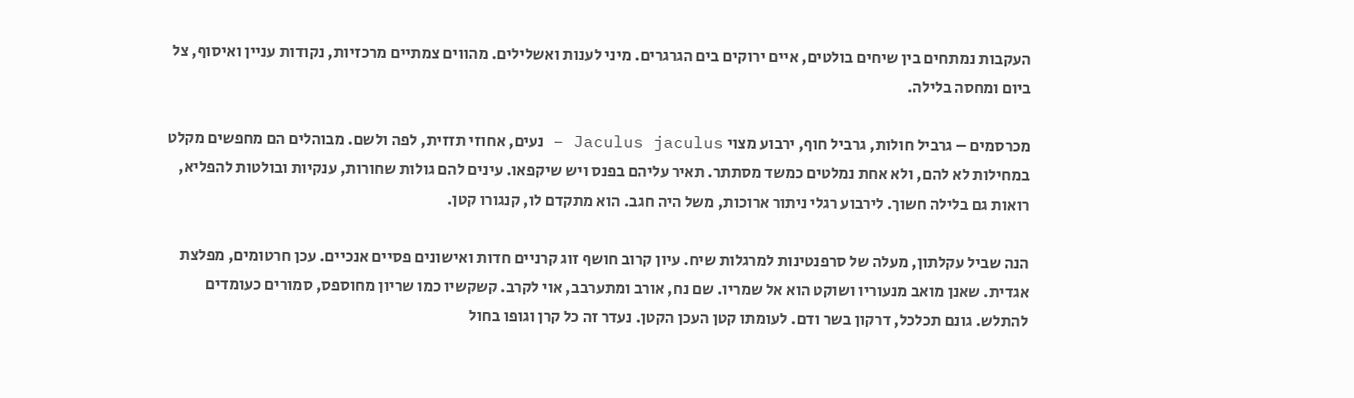העקבות נמתחים בין שיחים בולטים, איים ירוקים בים הגרגרים. מיני לענות ואשלילים. מהווים צמתיים מרכזיות, נקודות עניין ואיסוף, צל ביום ומחסה בלילה.

מכרסמים – גרביל חולות, גרביל חוף, ירבוע מצוי Jaculus jaculus – נעים, אחוזי תזזית, לפה ולשם. מבוהלים הם מחפשים מקלט במחילות לא להם, ולא אחת נמלטים כמשד מסתתר. תאיר עליהם בפנס ויש שיקפאו. עינים להם גולות שחורות, ענקיות ובולטות להפליא, רואות גם בלילה חשוך. לירבוע רגלי ניתור ארוכות, משל היה חגב. הוא מתקדם לו, קנגורו קטן.

הנה שביל עקלתון, מעלה של סרפנטינות למרגלות שיח. עיון קרוב חושף זוג קרניים חדות ואישונים פסיים אנכיים. עכן חרטומים, מפלצת אגדית. שאנן מואב מנעוריו ושוקט הוא אל שמריו. שם נח, אורב ומתערבב, אוי לקרב. קשקשיו כמו שריון מחוספס, סמורים כעומדים להתלש. גונם תכלכל, דרקון בשר ודם. לעומתו קטן העכן הקטן. נעדר זה כל קרן וגופו בחול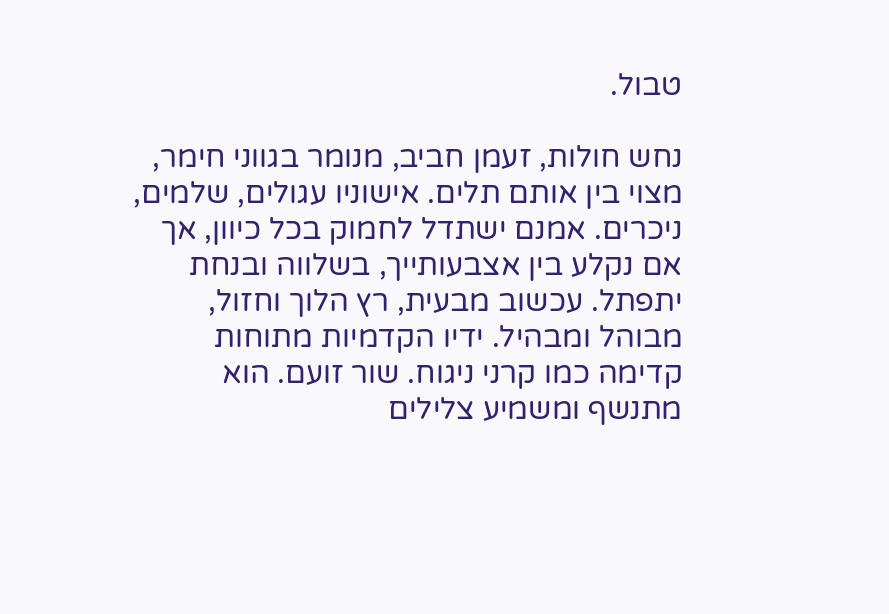טבול.

נחש חולות, זעמן חביב, מנומר בגווני חימר, מצוי בין אותם תלים. אישוניו עגולים, שלמים, ניכרים. אמנם ישתדל לחמוק בכל כיוון, אך אם נקלע בין אצבעותייך, בשלווה ובנחת יתפתל. עכשוב מבעית, רץ הלוך וחזול, מבוהל ומבהיל. ידיו הקדמיות מתוחות קדימה כמו קרני ניגוח. שור זועם. הוא מתנשף ומשמיע צלילים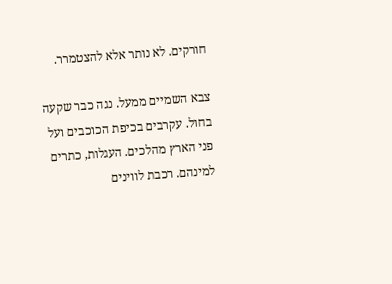חורקים. לא נותר אלא להצטמרר.

צבא השמיים ממעל. נגה כבר שקעה בחול. עקרבים בכיפת הכוכבים ועל פני הארץ מהלכים. העגלות, כתרים למינהם. רכבת לווינים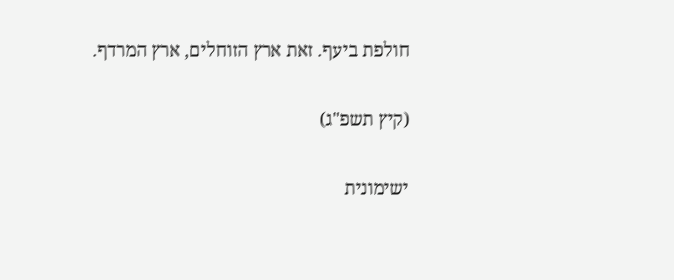חולפת ביעף. זאת ארץ הזוחלים, ארץ המרדף.

(קיץ תשפ"ג)

ישימונית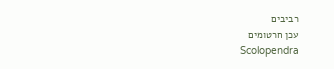רביבים
עכן חרטומים
Scolopendra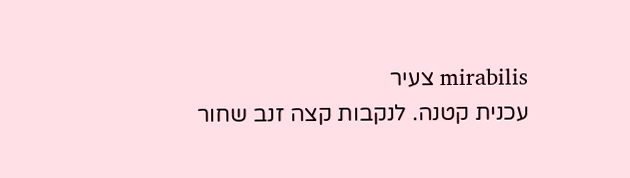mirabilis צעיר
עכנית קטנה. לנקבות קצה זנב שחור